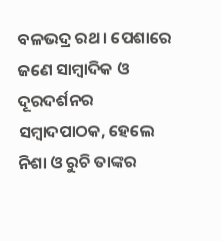ବଳଭଦ୍ର ରଥ। ପେଶାରେ ଜଣେ ସାମ୍ୱାଦିକ ଓ ଦୂରଦର୍ଶନର ସମ୍ୱାଦପାଠକ, ହେଲେ ନିଶା ଓ ରୁଚି ତାଙ୍କର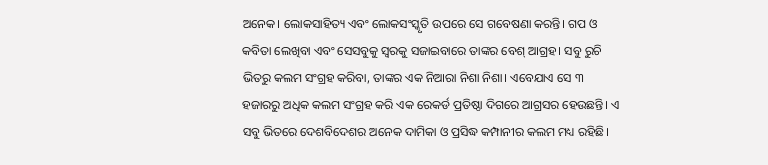ଅନେକ। ଲୋକସାହିତ୍ୟ ଏବଂ ଲୋକସଂସ୍କୃତି ଉପରେ ସେ ଗବେଷଣା କରନ୍ତି। ଗପ ଓ କବିତା ଲେଖିବା ଏବଂ ସେସବୁକୁ ସ୍ୱରକୁ ସଜାଇବାରେ ତାଙ୍କର ବେଶ୍ ଆଗ୍ରହ। ସବୁ ରୁଚି ଭିତରୁ କଲମ ସଂଗ୍ରହ କରିବା, ତାଙ୍କର ଏକ ନିଆରା ନିଶା ନିଶା। ଏବେଯାଏ ସେ ୩ ହଜାରରୁ ଅଧିକ କଲମ ସଂଗ୍ରହ କରି ଏକ ରେକର୍ଡ ପ୍ରତିଷ୍ଠା ଦିଗରେ ଆଗ୍ରସର ହେଉଛନ୍ତି। ଏ ସବୁ ଭିତରେ ଦେଶବିଦେଶର ଅନେକ ଦାମିକା ଓ ପ୍ରସିଦ୍ଧ କମ୍ପାନୀର କଲମ ମଧ୍ୟ ରହିଛି।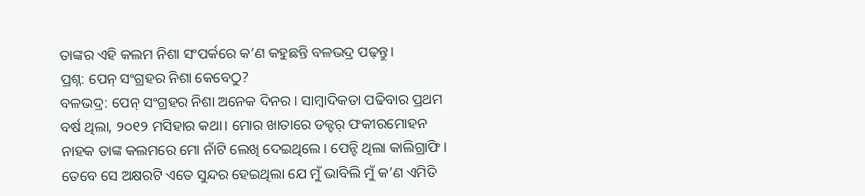ତାଙ୍କର ଏହି କଲମ ନିଶା ସଂପର୍କରେ କ’ଣ କହୁଛନ୍ତି ବଳଭଦ୍ର ପଢ଼ନ୍ତୁ।
ପ୍ରଶ୍ନ: ପେନ୍ ସଂଗ୍ରହର ନିଶା କେବେଠୁ?
ବଳଭଦ୍ର: ପେନ୍ ସଂଗ୍ରହର ନିଶା ଅନେକ ଦିନର। ସାମ୍ୱାଦିକତା ପଢିବାର ପ୍ରଥମ ବର୍ଷ ଥିଲା, ୨୦୧୨ ମସିହାର କଥା। ମୋର ଖାତାରେ ଡକ୍ଟର୍ ଫକୀରମୋହନ ନାହକ ତାଙ୍କ କଲମରେ ମୋ ନାଁଟି ଲେଖି ଦେଇଥିଲେ। ପେନ୍ଟି ଥିଲା କାଲିଗ୍ରାଫି। ତେବେ ସେ ଅକ୍ଷରଟି ଏତେ ସୁନ୍ଦର ହେଇଥିଲା ଯେ ମୁଁ ଭାବିଲି ମୁଁ କ’ଣ ଏମିତି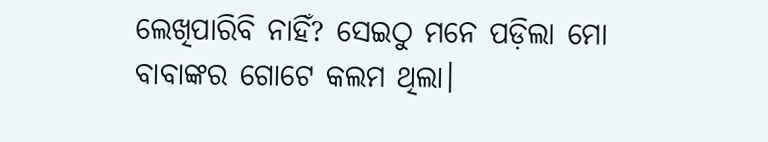ଲେଖିପାରିବି ନାହିଁ? ସେଇଠୁ ମନେ ପଡ଼ିଲା ମୋ ବାବାଙ୍କର ଗୋଟେ କଲମ ଥିଲା।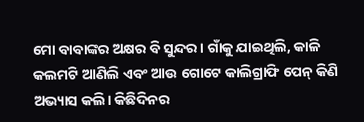ମୋ ବାବାଙ୍କର ଅକ୍ଷର ବି ସୁନ୍ଦର। ଗାଁକୁ ଯାଇଥିଲି, କାଳି କଲମଟି ଆଣିଲି ଏବଂ ଆଉ ଗୋଟେ କାଲିଗ୍ରାଫି ପେନ୍ କିଣି ଅଭ୍ୟାସ କଲି। କିଛିଦିନର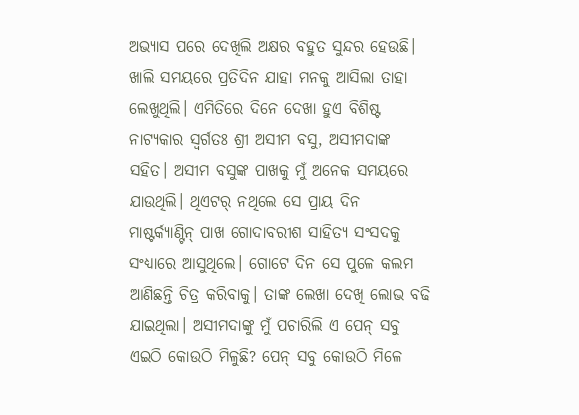ଅଭ୍ୟାସ ପରେ ଦେଖିଲି ଅକ୍ଷର ବହୁତ ସୁନ୍ଦର ହେଉଛି। ଖାଲି ସମୟରେ ପ୍ରତିଦିନ ଯାହା ମନକୁ ଆସିଲା ତାହା ଲେଖୁଥିଲି। ଏମିତିରେ ଦିନେ ଦେଖା ହୁଏ ବିଶିଷ୍ଟ ନାଟ୍ୟକାର ସ୍ୱର୍ଗତଃ ଶ୍ରୀ ଅସୀମ ବସୁ, ଅସୀମଦାଙ୍କ ସହିତ। ଅସୀମ ବସୁଙ୍କ ପାଖକୁ ମୁଁ ଅନେକ ସମୟରେ ଯାଉଥିଲି। ଥିଏଟର୍ ନଥିଲେ ସେ ପ୍ରାୟ ଦିନ ମାଷ୍ଟର୍କ୍ୟାଣ୍ଟିନ୍ ପାଖ ଗୋଦାବରୀଶ ସାହିତ୍ୟ ସଂସଦକୁ ସଂଧ୍ୟାରେ ଆସୁଥିଲେ। ଗୋଟେ ଦିନ ସେ ପୁଳେ କଲମ ଆଣିଛନ୍ତି ଚିତ୍ର କରିବାକୁ। ତାଙ୍କ ଲେଖା ଦେଖି ଲୋଭ ବଢି ଯାଇଥିଲା। ଅସୀମଦାଙ୍କୁ ମୁଁ ପଚାରିଲି ଏ ପେନ୍ ସବୁ ଏଇଠି କୋଉଠି ମିଳୁଛି? ପେନ୍ ସବୁ କୋଉଠି ମିଳେ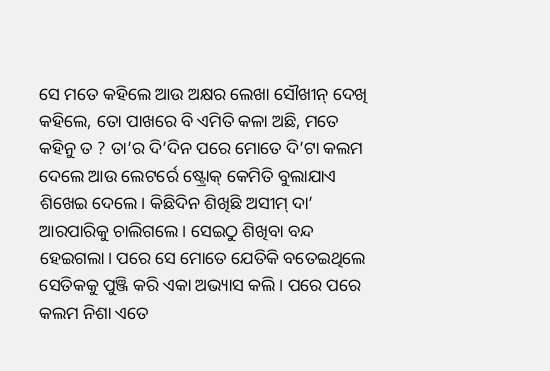ସେ ମତେ କହିଲେ ଆଉ ଅକ୍ଷର ଲେଖା ସୌଖୀନ୍ ଦେଖି କହିଲେ, ତୋ ପାଖରେ ବି ଏମିତି କଳା ଅଛି, ମତେ କହିନୁ ତ ? ତା’ର ଦି’ଦିନ ପରେ ମୋତେ ଦି’ଟା କଲମ ଦେଲେ ଆଉ ଲେଟର୍ରେ ଷ୍ଟ୍ରୋକ୍ କେମିତି ବୁଲାଯାଏ ଶିଖେଇ ଦେଲେ। କିଛିଦିନ ଶିଖିଛି ଅସୀମ୍ ଦା’ ଆରପାରିକୁ ଚାଲିଗଲେ। ସେଇଠୁ ଶିଖିବା ବନ୍ଦ ହେଇଗଲା। ପରେ ସେ ମୋତେ ଯେତିକି ବତେଇଥିଲେ ସେତିକକୁ ପୁଞ୍ଜି କରି ଏକା ଅଭ୍ୟାସ କଲି। ପରେ ପରେ କଲମ ନିଶା ଏତେ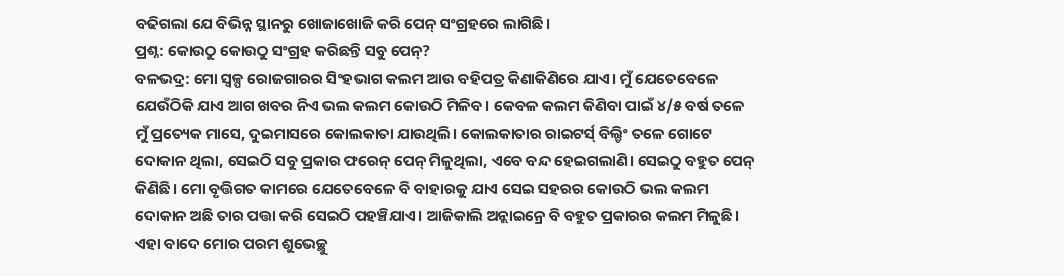ବଢିଗଲା ଯେ ବିଭିନ୍ନ ସ୍ଥାନରୁ ଖୋଜାଖୋଜି କରି ପେନ୍ ସଂଗ୍ରହରେ ଲାଗିଛି।
ପ୍ରଶ୍ନ: କୋଉଠୁ କୋଉଠୁ ସଂଗ୍ରହ କରିଛନ୍ତି ସବୁ ପେନ୍?
ବଳଭଦ୍ର: ମୋ ସ୍ୱଳ୍ପ ରୋଜଗାରର ସିଂହଭାଗ କଲମ ଆଉ ବହିପତ୍ର କିଣାକିଣିରେ ଯାଏ। ମୁଁ ଯେତେବେଳେ ଯେଉଁଠିକି ଯାଏ ଆଗ ଖବର ନିଏ ଭଲ କଲମ କୋଉଠି ମିଳିବ। କେବଳ କଲମ କିଣିବା ପାଇଁ ୪/୫ ବର୍ଷ ତଳେ ମୁଁ ପ୍ରତ୍ୟେକ ମାସେ, ଦୁଇମାସରେ କୋଲକାତା ଯାଉଥିଲି। କୋଲକାତାର ରାଇଟର୍ସ୍ ବିଲ୍ଡିଂ ତଳେ ଗୋଟେ ଦୋକାନ ଥିଲା, ସେଇଠି ସବୁ ପ୍ରକାର ଫରେନ୍ ପେନ୍ ମିଳୁଥିଲା, ଏବେ ବନ୍ଦ ହେଇଗଲାଣି। ସେଇଠୁ ବହୁତ ପେନ୍ କିଣିଛି। ମୋ ବୃତ୍ତିଗତ କାମରେ ଯେତେବେଳେ ବି ବାହାରକୁ ଯାଏ ସେଇ ସହରର କୋଉଠି ଭଲ କଲମ ଦୋକାନ ଅଛି ତାର ପତ୍ତା କରି ସେଇଠି ପହଞ୍ଚିଯାଏ। ଆଜିକାଲି ଅନ୍ଲାଇନ୍ରେ ବି ବହୁତ ପ୍ରକାରର କଲମ ମିଳୁଛି। ଏହା ବାଦେ ମୋର ପରମ ଶୁଭେଚ୍ଛୁ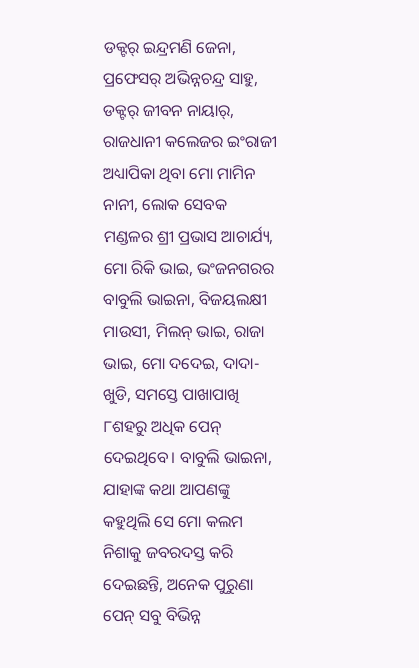ଡକ୍ଟର୍ ଇନ୍ଦ୍ରମଣି ଜେନା, ପ୍ରଫେସର୍ ଅଭିନ୍ନଚନ୍ଦ୍ର ସାହୁ, ଡକ୍ଟର୍ ଜୀବନ ନାୟାର୍, ରାଜଧାନୀ କଲେଜର ଇଂରାଜୀ ଅଧ୍ୟାପିକା ଥିବା ମୋ ମାମିନ ନାନୀ, ଲୋକ ସେବକ ମଣ୍ଡଳର ଶ୍ରୀ ପ୍ରଭାସ ଆଚାର୍ଯ୍ୟ, ମୋ ରିକି ଭାଇ, ଭଂଜନଗରର ବାବୁଲି ଭାଇନା, ବିଜୟଲକ୍ଷୀ ମାଉସୀ, ମିଲନ୍ ଭାଇ, ରାଜା ଭାଇ, ମୋ ଦଦେଇ, ଦାଦା-ଖୁଡି, ସମସ୍ତେ ପାଖାପାଖି ୮ଶହରୁ ଅଧିକ ପେନ୍ ଦେଇଥିବେ। ବାବୁଲି ଭାଇନା, ଯାହାଙ୍କ କଥା ଆପଣଙ୍କୁ କହୁଥିଲି ସେ ମୋ କଲମ ନିଶାକୁ ଜବରଦସ୍ତ କରି ଦେଇଛନ୍ତି, ଅନେକ ପୁରୁଣା ପେନ୍ ସବୁ ବିଭିନ୍ନ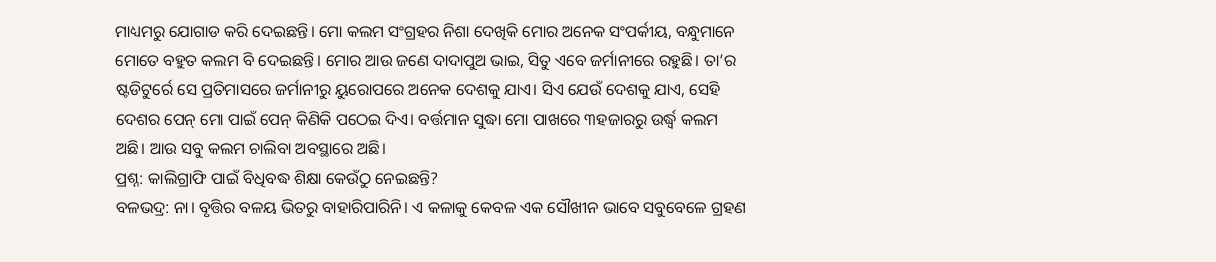ମାଧ୍ୟମରୁ ଯୋଗାଡ କରି ଦେଇଛନ୍ତି। ମୋ କଲମ ସଂଗ୍ରହର ନିଶା ଦେଖିକି ମୋର ଅନେକ ସଂପର୍କୀୟ, ବନ୍ଧୁମାନେ ମୋତେ ବହୁତ କଲମ ବି ଦେଇଛନ୍ତି। ମୋର ଆଉ ଜଣେ ଦାଦାପୁଅ ଭାଇ, ସିତୁ ଏବେ ଜର୍ମାନୀରେ ରହୁଛି। ତା’ର ଷ୍ଟଡିଟୁର୍ରେ ସେ ପ୍ରତିମାସରେ ଜର୍ମାନୀରୁ ୟୁରୋପରେ ଅନେକ ଦେଶକୁ ଯାଏ। ସିଏ ଯେଉଁ ଦେଶକୁ ଯାଏ, ସେହି ଦେଶର ପେନ୍ ମୋ ପାଇଁ ପେନ୍ କିଣିକି ପଠେଇ ଦିଏ। ବର୍ତ୍ତମାନ ସୁଦ୍ଧା ମୋ ପାଖରେ ୩ହଜାରରୁ ଉର୍ଦ୍ଧ୍ୱ କଲମ ଅଛି। ଆଉ ସବୁ କଲମ ଚାଲିବା ଅବସ୍ଥାରେ ଅଛି।
ପ୍ରଶ୍ନ: କାଲିଗ୍ରାଫି ପାଇଁ ବିଧିବଦ୍ଧ ଶିକ୍ଷା କେଉଁଠୁ ନେଇଛନ୍ତି?
ବଳଭଦ୍ର: ନା। ବୃତ୍ତିର ବଳୟ ଭିତରୁ ବାହାରିପାରିନି। ଏ କଳାକୁ କେବଳ ଏକ ସୌଖୀନ ଭାବେ ସବୁବେଳେ ଗ୍ରହଣ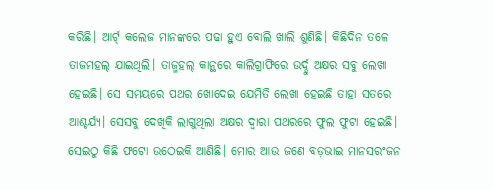କରିଛି। ଆର୍ଟ୍ କଲେଜ ମାନଙ୍କରେ ପଢା ହୁଏ ବୋଲି ଖାଲି ଶୁଣିଛି। କିଛିଦିନ ତଳେ ତାଜମହଲ୍ ଯାଇଥିଲି। ତାଜ୍ମହଲ୍ କାନ୍ଥରେ କାଲିଗ୍ରାଫିରେ ଉର୍ଦ୍ଦୁ ଅକ୍ଷର ସବୁ ଲେଖା ହେଇଛି। ସେ ସମୟରେ ପଥର ଖୋଦେଇ ଯେମିତି ଲେଖା ହେଇଛି ତାହା ସତରେ ଆଶ୍ଚର୍ଯ୍ୟ। ସେସବୁ ଦେଖିକି ଲାଗୁଥିଲା ଅକ୍ଷର ଦ୍ୱାରା ପଥରରେ ଫୁଲ ଫୁଟା ହେଇଛି। ସେଇଠୁ କିଛି ଫଟୋ ଉଠେଇକି ଆଣିଛି। ମୋର ଆଉ ଜଣେ ବଡ଼ଭାଇ ମାନସରଂଜନ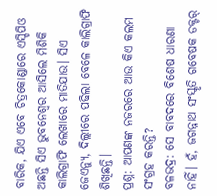ବାରିକ, ଯିଏ ଏବେ ଚିତ୍ରକୋଣ୍ଡାରେ ଏସ୍ଡିପିଓ ଅଛନ୍ତି ସିଏ ଭୁବନେଶ୍ୱର ଆସିଲେ ମିଶିକି କାଲିଗ୍ରାଫି ଲେଖାରେ ମାତିଯାଉ। ସିଏ ଜେଏନ୍ୟୁ, ଦିଲ୍ଲୀରେ ପଢିଲା ବେଳେ କାଲିଗ୍ରାଫି ଶିଖିଛନ୍ତି।
ପ୍ରଶ୍ନ: ଆପଣଙ୍କ ନଜରରେ ଆଉ କିଏ କଲମ ସଂଗ୍ରହ କରନ୍ତି?
ବଳଭଦ୍ର: ସେ ବାବଦରେ ବିଶେଷ ଧାରଣା ନାହିଁ। ହଁ, ଜଗନ୍ନାଥ ସଂସ୍କୃତି ଗବେଷକ ଡକ୍ଟର୍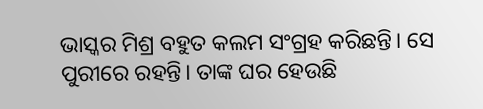ଭାସ୍କର ମିଶ୍ର ବହୁତ କଲମ ସଂଗ୍ରହ କରିଛନ୍ତି। ସେ ପୁରୀରେ ରହନ୍ତି। ତାଙ୍କ ଘର ହେଉଛି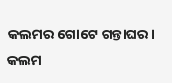କଲମର ଗୋଟେ ଗନ୍ତାଘର। କଲମ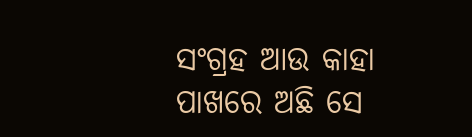ସଂଗ୍ରହ ଆଉ କାହା ପାଖରେ ଅଛି ସେ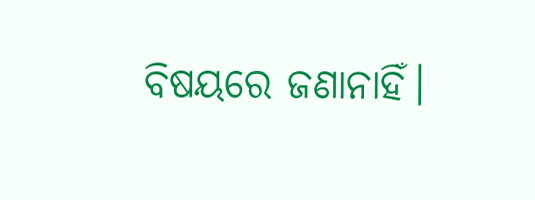ବିଷୟରେ ଜଣାନାହିଁ।